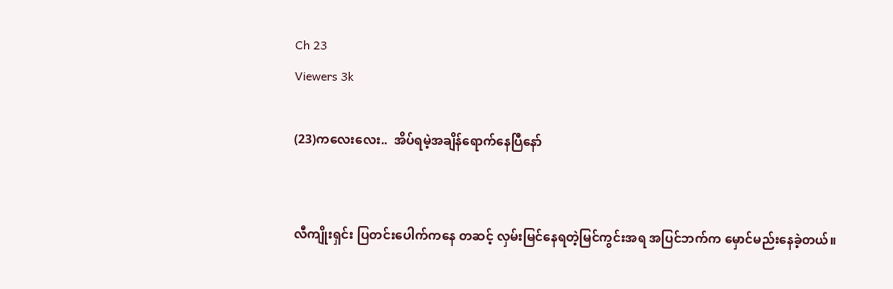Ch 23
Viewers 3k

(23)ကလေးလေး..  အိပ်ရမဲ့အချိန်ရောက်နေပြီနော်


လီကျိုးရှင်း ပြတင်းပေါက်ကနေ တဆင့် လှမ်းမြင်နေရတဲ့မြင်ကွင်းအရ အပြင်ဘက်က မှောင်မည်းနေခဲ့တယ်။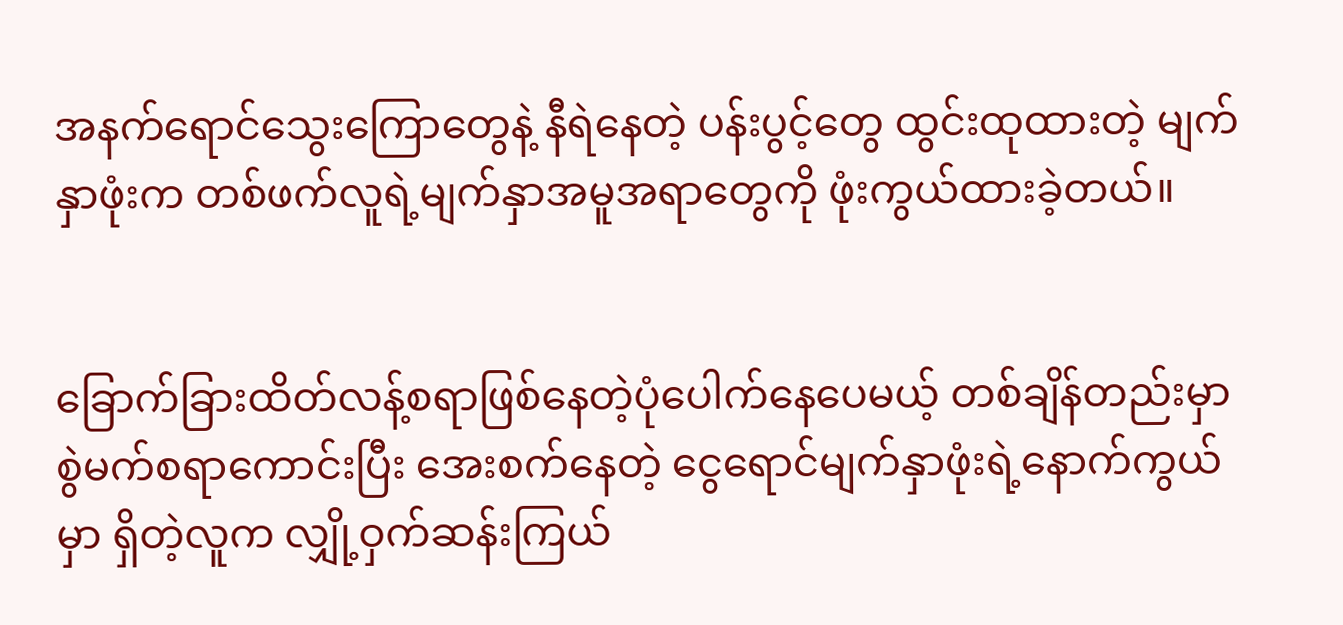အနက်ရောင်သွေးကြောတွေနဲ့ နီရဲနေတဲ့ ပန်းပွင့်တွေ ထွင်းထုထားတဲ့ မျက်နှာဖုံးက တစ်ဖက်လူရဲ့မျက်နှာအမူအရာတွေကို ဖုံးကွယ်ထားခဲ့တယ်။


ခြောက်ခြားထိတ်လန့်စရာဖြစ်နေတဲ့ပုံပေါက်နေပေမယ့် တစ်ချိန်တည်းမှာစွဲမက်စရာကောင်းပြီး အေးစက်နေတဲ့ ငွေရောင်မျက်နှာဖုံးရဲ့နောက်ကွယ်မှာ ရှိတဲ့လူက လျှို့ဝှက်ဆန်းကြယ်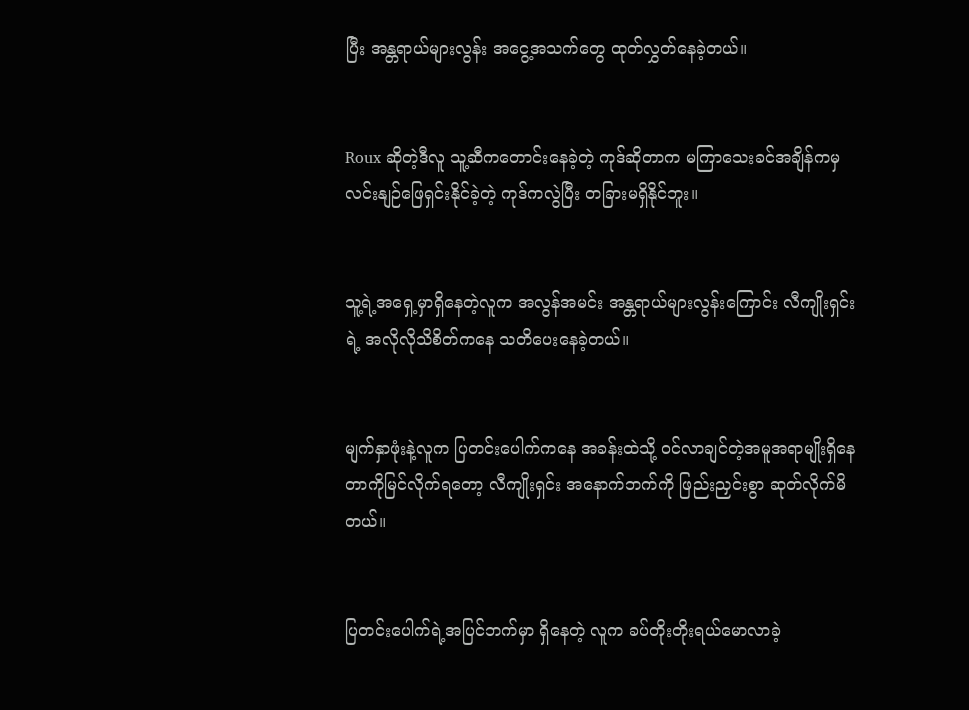ပြီး အန္တရာယ်များလွန်း အငွေ့အသက်တွေ ထုတ်လွှတ်နေခဲ့တယ်။


Roux ဆိုတဲ့ဒီလူ သူ့ဆီကတောင်းနေခဲ့တဲ့ ကုဒ်ဆိုတာက မကြာသေးခင်အချိန်ကမှ လင်းနျဉ်ဖြေရှင်းနိုင်ခဲ့တဲ့ ကုဒ်ကလွဲပြီး တခြားမရှိနိုင်ဘူး။


သူ့ရဲ့အရှေ့မှာရှိနေတဲ့လူက အလွန်အမင်း အန္တရာယ်များလွန်းကြောင်း လီကျိုးရှင်းရဲ့ အလိုလိုသိစိတ်ကနေ သတိပေးနေခဲ့တယ်။


မျက်နှာဖုံးနဲ့လူက ပြတင်းပေါက်ကနေ အခန်းထဲသို့ ဝင်လာချင်တဲ့အမူအရာမျိုးရှိနေတာကိုမြင်လိုက်ရတော့ လီကျိုးရှင်း အနောက်ဘက်ကို ဖြည်းညှင်းစွာ ဆုတ်လိုက်မိတယ်။


ပြတင်းပေါက်ရဲ့အပြင်ဘက်မှာ ရှိနေတဲ့ လူက ခပ်တိုးတိုးရယ်မောလာခဲ့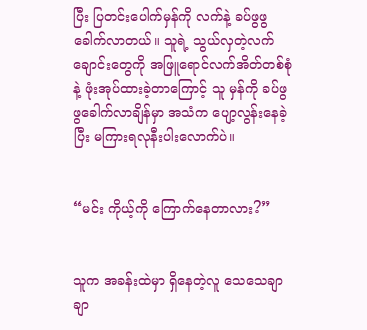ပြီး ပြတင်းပေါက်မှန်ကို လက်နဲ့ ခပ်ဖွဖွခေါက်လာတယ်။ သူရဲ့ သွယ်လှတဲ့လက်ချောင်းတွေကို အဖြူရောင်လက်အိတ်တစ်စုံနဲ့ ဖုံးအုပ်ထားခဲ့တာကြောင့် သူ မှန်ကို ခပ်ဖွဖွခေါက်လာချိန်မှာ အသံက ပျော့လွန်းနေခဲ့ပြီး မကြားရလုနီးပါးလောက်ပဲ။


“မင်း ကိုယ့်ကို ကြောက်နေတာလား?”


သူက အခန်းထဲမှာ ရှိနေတဲ့လူ သေသေချာချာ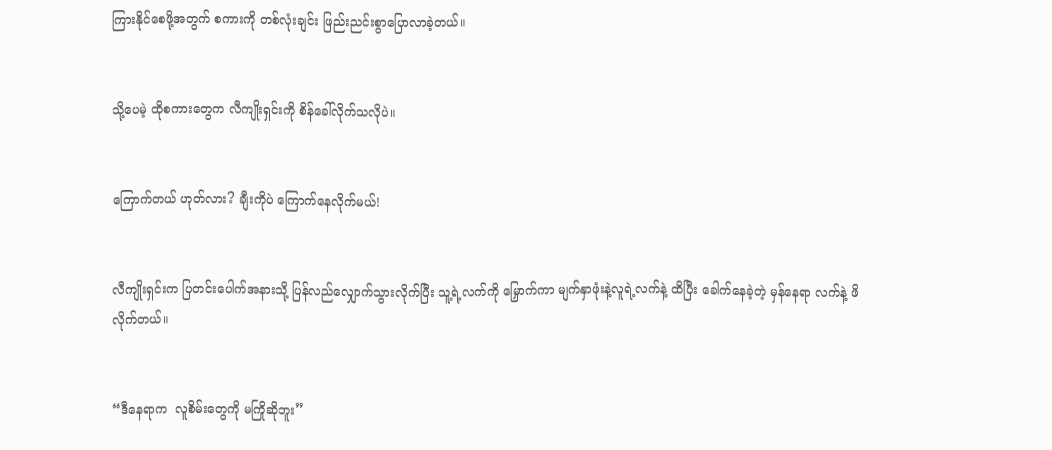ကြားနိုင်စေဖို့အတွက် စကားကို တစ်လုံးချင်း ဖြည်းညင်းစွာပြောလာခဲ့တယ်။


သို့ပေမဲ့ ထိုစကားတွေက လီကျိုးရှင်းကို စိန်ခေါ်လိုက်သလိုပဲ။


ကြောက်တယ် ဟုတ်လား? ချီးကိုပဲ ကြောက်နေလိုက်မယ်!


လီကျိုးရှင်းက ပြတင်းပေါက်အနားသို့ ပြန်လည်လျှောက်သွားလိုက်ပြီး သူ့ရဲ့လက်ကို မြှောက်ကာ မျက်နှာဖုံးနဲ့လူရဲ့လက်နဲ့ ထိပြီး ခေါက်နေခဲ့တဲ့ မှန်နေရာ လက်နဲ့ ဖိလိုက်တယ်။


“ဒီနေရာက  လူစိမ်းတွေကို မကြိုဆိုဘူး”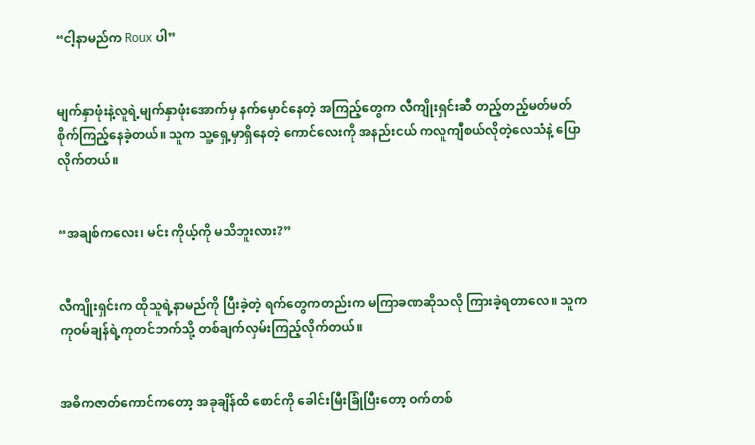“ငါ့နာမည်က Roux ပါ”


မျက်နှာဖုံးနဲ့လူရဲ့မျက်နှာဖုံးအောက်မှ နက်မှောင်နေတဲ့ အကြည့်တွေက လီကျိုးရှင်းဆီ တည့်တည့်မတ်မတ် စိုက်ကြည့်နေခဲ့တယ်။ သူက သူ့ရှေ့မှာရှိနေတဲ့ ကောင်လေးကို အနည်းငယ် ကလူကျီစယ်လိုတဲ့လေသံနဲ့ ပြောလိုက်တယ်။


“အချစ်ကလေး၊ မင်း ကိုယ့်ကို မသိဘူးလား?”


လီကျိုးရှင်းက ထိုသူရဲ့နာမည်ကို ပြီးခဲ့တဲ့ ရက်တွေကတည်းက မကြာခဏဆိုသလို ကြားခဲ့ရတာလေ။ သူက ကုဝမ်ချန်ရဲ့ကုတင်ဘက်သို့ တစ်ချက်လှမ်းကြည့်လိုက်တယ်။


အဓိကဇာတ်ကောင်ကတော့ အခုချိန်ထိ စောင်ကို ခေါင်းမြီးခြုံပြီးတော့ ဝက်တစ်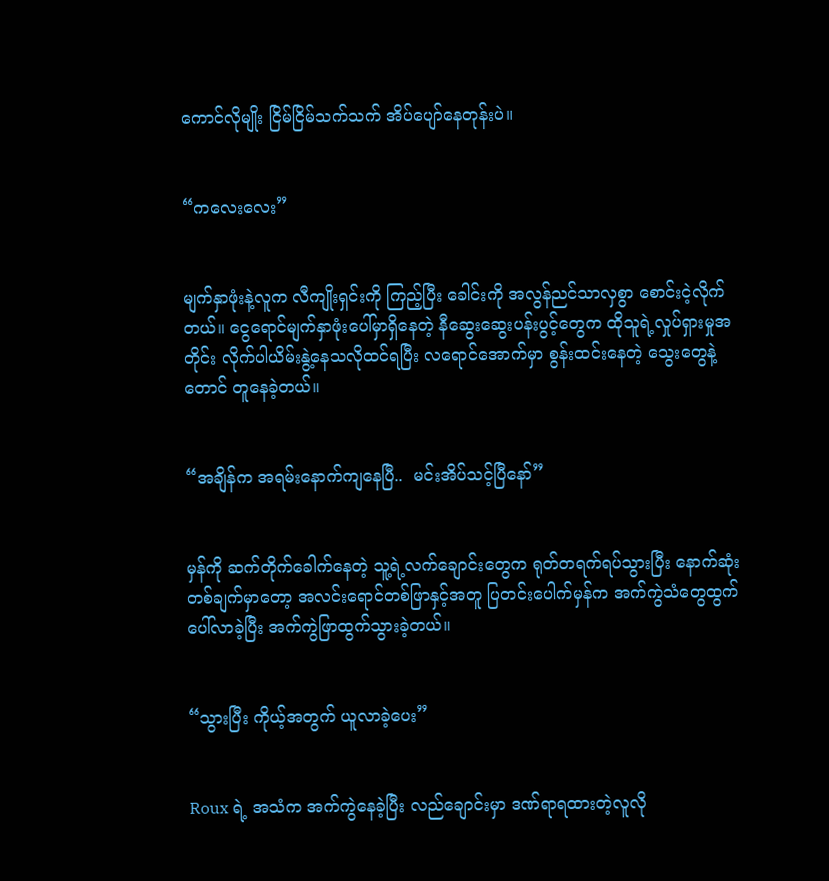ကောင်လိုမျိုး ငြိမ်ငြိမ်သက်သက် အိပ်ပျော်နေတုန်းပဲ။


“ကလေးလေး”


မျက်နှာဖုံးနဲ့လူက လီကျိုးရှင်းကို ကြည့်ပြီး ခေါင်းကို အလွန်ညင်သာလှစွာ စောင်းငဲ့လိုက်တယ်။ ငွေရောင်မျက်နှာဖုံးပေါ်မှာရှိနေတဲ့ နီဆွေးဆွေးပန်းပွင့်တွေက ထိုသူရဲ့လှုပ်ရှားမှုအတိုင်း လိုက်ပါယိမ်းနွဲ့နေသလိုထင်ရပြီး လရောင်အောက်မှာ စွန်းထင်းနေတဲ့ သွေးတွေနဲ့တောင် တူနေခဲ့တယ်။


“အချိန်က အရမ်းနောက်ကျနေပြီ..  မင်းအိပ်သင့်ပြီနော်”


မှန်ကို ဆက်တိုက်ခေါက်နေတဲ့ သူ့ရဲ့လက်ချောင်းတွေက ရုတ်တရက်ရပ်သွားပြီး နောက်ဆုံးတစ်ချက်မှာတော့ အလင်းရောင်တစ်ဖြာနှင့်အတူ ပြတင်းပေါက်မှန်က အက်ကွဲသံတွေထွက်ပေါ်လာခဲ့ပြီး အက်ကွဲဖြာထွက်သွားခဲ့တယ်။


“သွားပြီး ကိုယ့်အတွက် ယူလာခဲ့ပေး”


Roux ရဲ့ အသံက အက်ကွဲနေခဲ့ပြီး လည်ချောင်းမှာ ဒဏ်ရာရထားတဲ့လူလို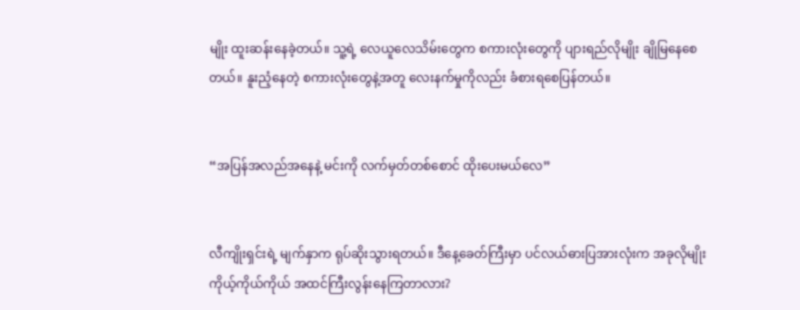မျိုး ထူးဆန်းနေခဲ့တယ်။ သူ့ရဲ့ လေယူလေသိမ်းတွေက စကားလုံးတွေကို ပျားရည်လိုမျိုး ချိုမြနေစေတယ်။ နူးညံ့နေတဲ့ စကားလုံးတွေနဲ့အတူ လေးနက်မှုကိုလည်း ခံစားရစေပြန်တယ်။


“အပြန်အလည်အနေနဲ့ မင်းကို လက်မှတ်တစ်စောင် ထိုးပေးမယ်လေ”


လီကျိုးရှင်းရဲ့ မျက်နှာက ရုပ်ဆိုးသွားရတယ်။ ဒီနေ့ခေတ်ကြီးမှာ ပင်လယ်ဓားပြအားလုံးက အခုလိုမျိုး ကိုယ့်ကိုယ်ကိုယ် အထင်ကြီးလွန်းနေကြတာလား?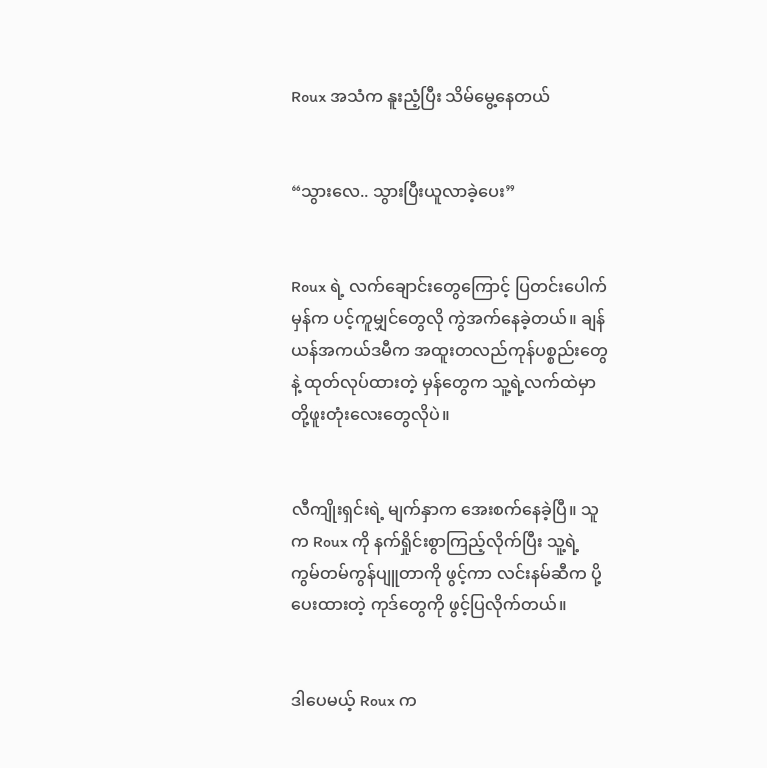Roux အသံက နူးညံ့ပြီး သိမ်မွေ့နေတယ်


“သွားလေ.. သွားပြီးယူလာခဲ့ပေး”


Roux ရဲ့ လက်ချောင်းတွေကြောင့် ပြတင်းပေါက်မှန်က ပင့်ကူမျှင်တွေလို ကွဲအက်နေခဲ့တယ်။ ချန်ယန်အကယ်ဒမီက အထူးတလည်ကုန်ပစ္စည်းတွေနဲ့ ထုတ်လုပ်ထားတဲ့ မှန်တွေက သူ့ရဲ့လက်ထဲမှာ တို့ဖူးတုံးလေးတွေလိုပဲ။


လီကျိုးရှင်းရဲ့ မျက်နှာက အေးစက်နေခဲ့ပြီ။ သူက Roux ကို နက်ရှိုင်းစွာကြည့်လိုက်ပြီး သူ့ရဲ့ ကွမ်တမ်ကွန်ပျူတာကို ဖွင့်ကာ လင်းနမ်ဆီက ပို့ပေးထားတဲ့ ကုဒ်တွေကို ဖွင့်ပြလိုက်တယ်။


ဒါပေမယ့် Roux က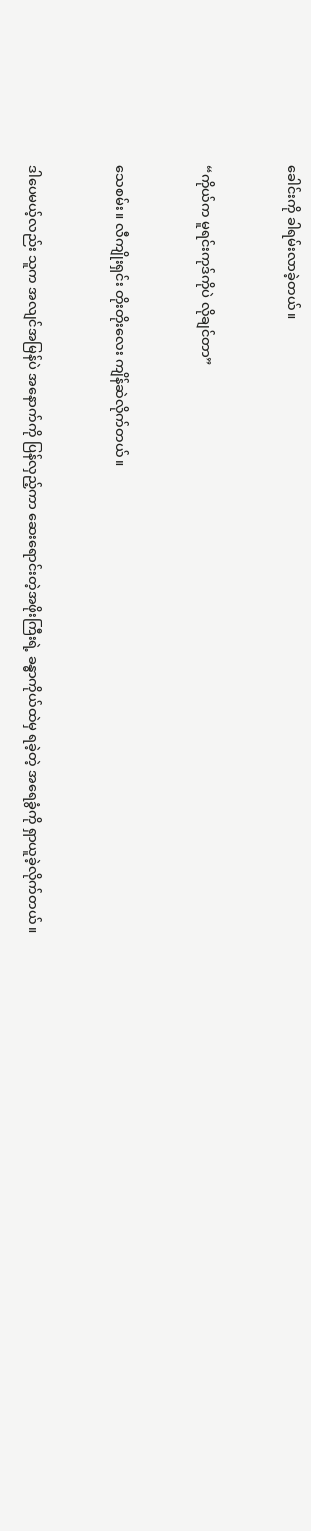ခေါင်းကို ခါရမ်းလာခဲ့တယ်။


“ကိုယ်က မူရင်းကုဒ်ကိုပဲ လိုချင်တာ”


သေစမ်း။ လီကျိုးရှင်း တိုးတိုးလေး ကျိန်ဆဲလိုက်တယ်။


ဒါပေမယ့်လည်း သူက အလျင်အမြန်ပဲ အနောက်ကို ပြန်လှည့်ကာ ဆေးရောင်းတဲ့အဖိုးကြီးရဲ့ ခန္ဓာကိုယ်ထဲမှ ရခဲ့တဲ့ အရေခွံကို ရှာယူခဲ့လိုက်တယ်။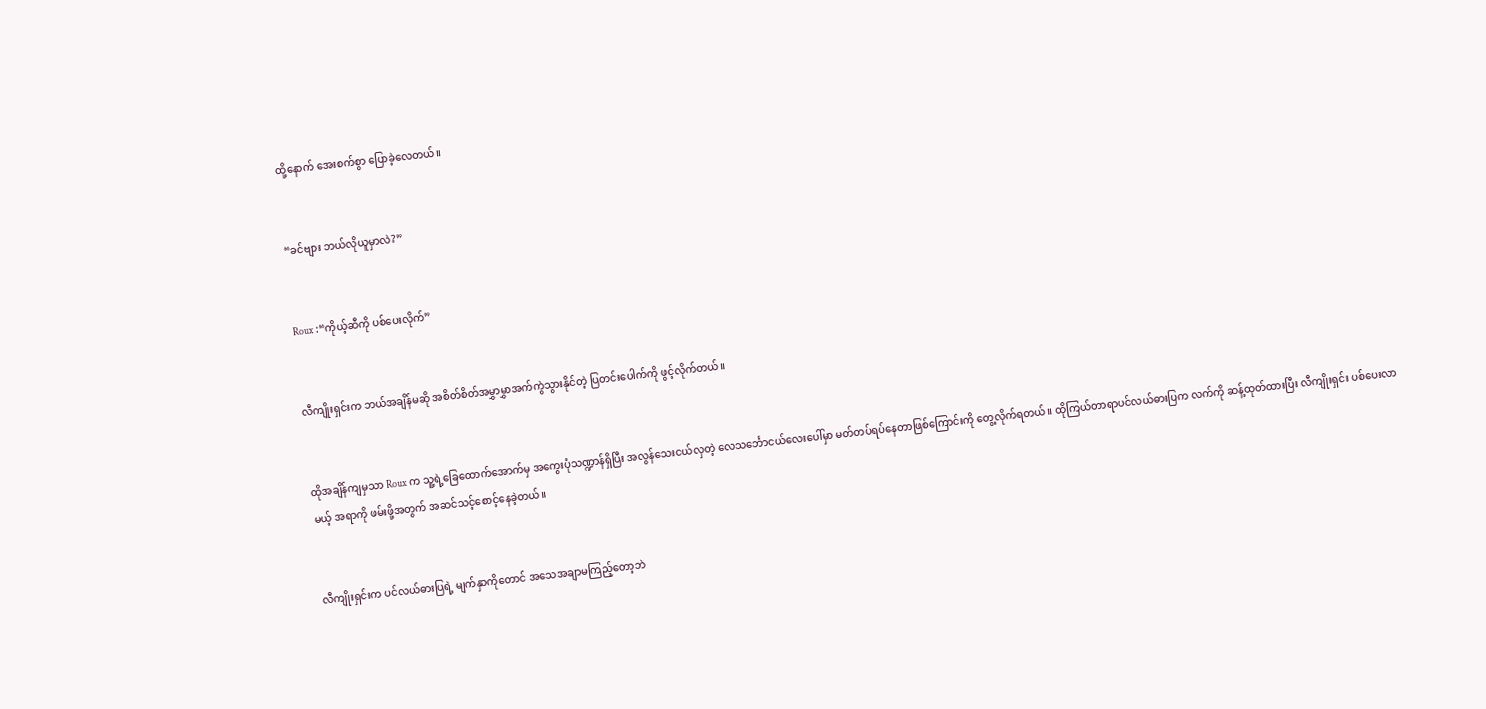ထို့နောက် အေးစက်စွာ ပြောခဲ့လေတယ်။


“ခင်ဗျား ဘယ်လိုယူမှာလဲ?”


Roux :“ကိုယ့်ဆီကို ပစ်ပေးလိုက်”


လီကျိုးရှင်းက ဘယ်အချိန်မဆို အစိတ်စိတ်အမွှာမွှာအက်ကွဲသွားနိုင်တဲ့ ပြတင်းပေါက်ကို ဖွင့်လိုက်တယ်။


ထိုအချိန်ကျမှသာ Roux က သူ့ရဲ့ခြေထောက်အောက်မှ အကွေးပုံသဏ္ဍာန်ရှိပြီး အလွန်သေးငယ်လှတဲ့ လေသင်္ဘောငယ်လေးပေါ်မှာ မတ်တပ်ရပ်နေတာဖြစ်ကြောင်းကို တွေ့လိုက်ရတယ်။ ထိုကြယ်တာရာပင်လယ်ဓားပြက လက်ကို ဆန့်ထုတ်ထားပြီး လီကျိုးရှင်း ပစ်ပေးလာမယ့် အရာကို ဖမ်းဖို့အတွက် အဆင်သင့်စောင့်နေခဲ့တယ်။


လီကျိုးရှင်းက ပင်လယ်ဓားပြရဲ့ မျက်နှာကိုတောင် အသေအချာမကြည့်တော့ဘဲ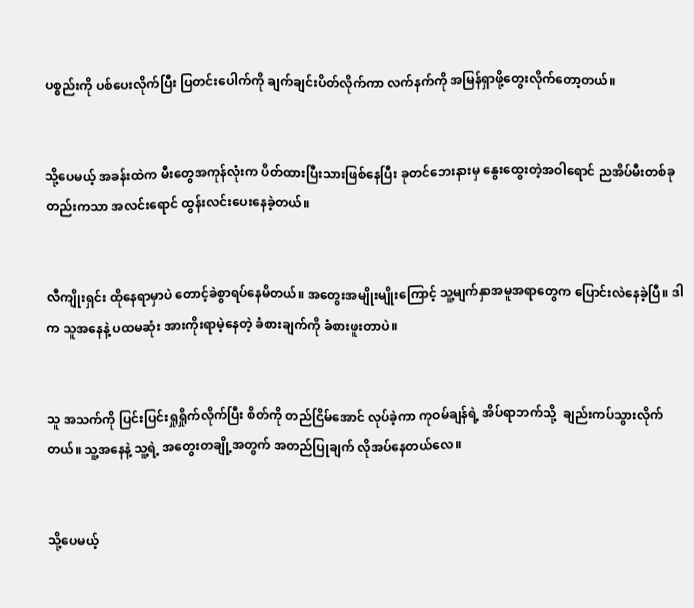ပစ္စည်းကို ပစ်ပေးလိုက်ပြီး ပြတင်းပေါက်ကို ချက်ချင်းပိတ်လိုက်ကာ လက်နက်ကို အမြန်ရှာဖို့တွေးလိုက်တော့တယ်။


သို့ပေမယ့် အခန်းထဲက မီးတွေအကုန်လုံးက ပိတ်ထားပြီးသားဖြစ်နေပြီး ခုတင်ဘေးနားမှ နွေးထွေးတဲ့အဝါရောင် ညအိပ်မီးတစ်ခုတည်းကသာ အလင်းရောင် ထွန်းလင်းပေးနေခဲ့တယ်။


လီကျိုးရှင်း ထိုနေရာမှာပဲ တောင့်ခဲစွာရပ်နေမိတယ်။ အတွေးအမျိုးမျိုးကြောင့် သူ့မျက်နှာအမူအရာတွေက ပြောင်းလဲနေခဲ့ပြီ။ ဒါက သူအနေနဲ့ ပထမဆုံး အားကိုးရာမဲ့နေတဲ့ ခံစားချက်ကို ခံစားဖူးတာပဲ။


သူ အသက်ကို ပြင်းပြင်းရှုရှိုက်လိုက်ပြီး စိတ်ကို တည်ငြိမ်အောင် လုပ်ခဲ့ကာ ကုဝမ်ချန်ရဲ့ အိပ်ရာဘက်သို့  ချည်းကပ်သွားလိုက်တယ်။ သူ့အနေနဲ့ သူ့ရဲ့ အတွေးတချို့အတွက် အတည်ပြုချက် လိုအပ်နေတယ်လေ။


သို့ပေမယ့်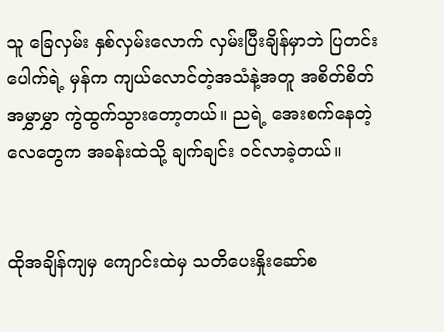သူ ခြေလှမ်း နှစ်လှမ်းလောက် လှမ်းပြီးချိန်မှာဘဲ ပြတင်းပေါက်ရဲ့ မှန်က ကျယ်လောင်တဲ့အသံနဲ့အတူ အစိတ်စိတ်အမွှာမွှာ ကွဲထွက်သွားတော့တယ်။ ညရဲ့ အေးစက်နေတဲ့ လေတွေက အခန်းထဲသို့ ချက်ချင်း ဝင်လာခဲ့တယ်။


ထိုအချိန်ကျမှ ကျောင်းထဲမှ သတိပေးနှိုးဆော်စ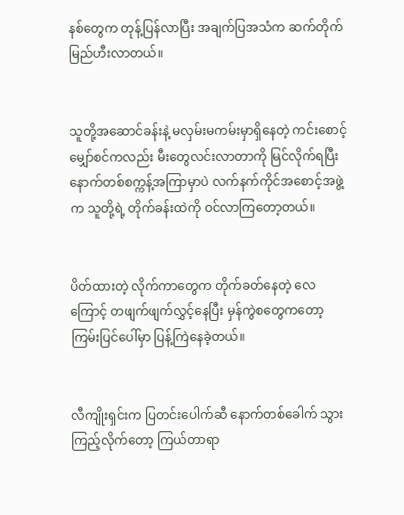နစ်တွေက တုန့်ပြန်လာပြီး အချက်ပြအသံက ဆက်တိုက် မြည်ဟီးလာတယ်။


သူတို့အဆောင်ခန်းနဲ့ မလှမ်းမကမ်းမှာရှိနေတဲ့ ကင်းစောင့်မျှော်စင်ကလည်း မီးတွေလင်းလာတာကို မြင်လိုက်ရပြီး နောက်တစ်စက္ကန့်အကြာမှာပဲ လက်နက်ကိုင်အစောင့်အဖွဲ့က သူတို့ရဲ့ တိုက်ခန်းထဲကို ဝင်လာကြတော့တယ်။


ပိတ်ထားတဲ့ လိုက်ကာတွေက တိုက်ခတ်နေတဲ့ လေကြောင့် တဖျက်ဖျက်လွှင့်နေပြီး မှန်ကွဲစတွေကတော့ ကြမ်းပြင်ပေါ်မှာ ပြန့်ကြဲနေခဲ့တယ်။


လီကျိုးရှင်းက ပြတင်းပေါက်ဆီ နောက်တစ်ခေါက် သွားကြည့်လိုက်တော့ ကြယ်တာရာ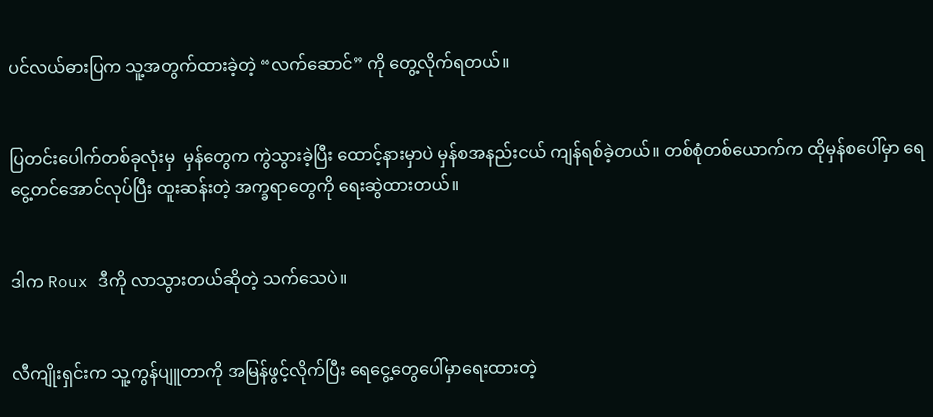ပင်လယ်ဓားပြက သူ့အတွက်ထားခဲ့တဲ့ “လက်ဆောင်” ကို တွေ့လိုက်ရတယ်။


ပြတင်းပေါက်တစ်ခုလုံးမှ  မှန်တွေက ကွဲသွားခဲ့ပြီး ထောင့်နားမှာပဲ မှန်စအနည်းငယ် ကျန်ရစ်ခဲ့တယ်။ တစ်စုံတစ်ယောက်က ထိုမှန်စပေါ်မှာ ရေငွေ့တင်အောင်လုပ်ပြီး ထူးဆန်းတဲ့ အက္ခရာတွေကို ရေးဆွဲထားတယ်။


ဒါက Roux ဒီကို လာသွားတယ်ဆိုတဲ့ သက်သေပဲ။


လီကျိုးရှင်းက သူ့ကွန်ပျူတာကို အမြန်ဖွင့်လိုက်ပြီး ရေငွေ့တွေပေါ်မှာရေးထားတဲ့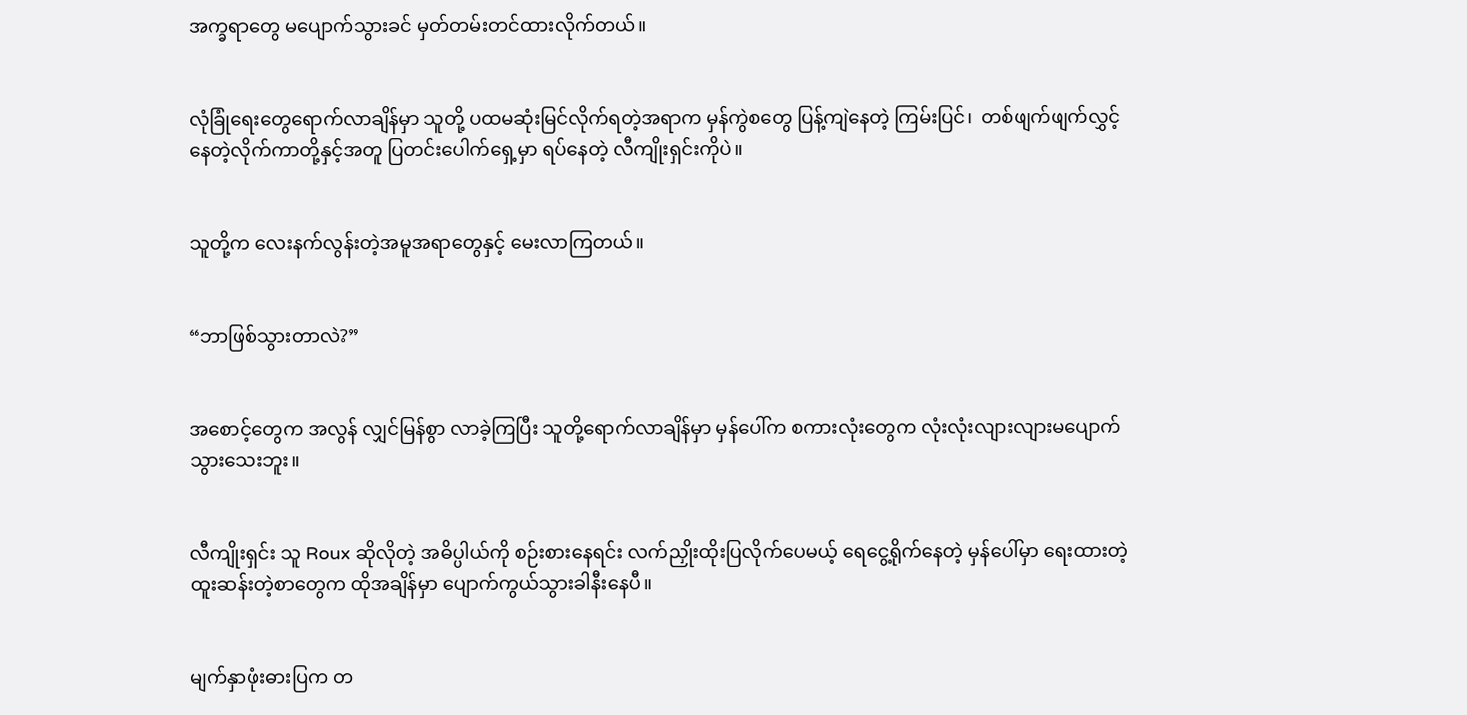အက္ခရာတွေ မပျောက်သွားခင် မှတ်တမ်းတင်ထားလိုက်တယ်။


လုံခြုံရေးတွေရောက်လာချိန်မှာ သူတို့ ပထမဆုံးမြင်လိုက်ရတဲ့အရာက မှန်ကွဲစတွေ ပြန့်ကျဲနေတဲ့ ကြမ်းပြင်၊  တစ်ဖျက်ဖျက်လွှင့်နေတဲ့လိုက်ကာတို့နှင့်အတူ ပြတင်းပေါက်ရှေ့မှာ ရပ်နေတဲ့ လီကျိုးရှင်းကိုပဲ။


သူတို့က လေးနက်လွန်းတဲ့အမူအရာတွေနှင့် မေးလာကြတယ်။


“ဘာဖြစ်သွားတာလဲ?”


အစောင့်တွေက အလွန် လျှင်မြန်စွာ လာခဲ့ကြပြီး သူတို့ရောက်လာချိန်မှာ မှန်ပေါ်က စကားလုံးတွေက လုံးလုံးလျားလျားမပျောက်သွားသေးဘူး။


လီကျိုးရှင်း သူ Roux ဆိုလိုတဲ့ အဓိပ္ပါယ်ကို စဉ်းစားနေရင်း လက်ညှိုးထိုးပြလိုက်ပေမယ့် ရေငွေ့ရိုက်နေတဲ့ မှန်ပေါ်မှာ ရေးထားတဲ့ ထူးဆန်းတဲ့စာတွေက ထိုအချိန်မှာ ပျောက်ကွယ်သွားခါနီးနေပီ။


မျက်နှာဖုံးဓားပြက တ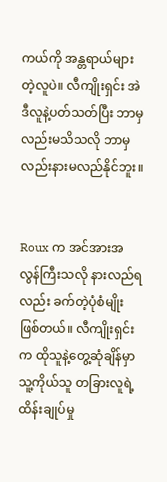ကယ်ကို အန္တရာယ်များတဲ့လူပဲ။ လီကျိုးရှင်း အဲဒီလူနဲ့ပတ်သတ်ပြီး ဘာမှလည်းမသိသလို ဘာမှလည်းနားမလည်နိုင်ဘူး။


Roux က အင်အားအလွန်ကြီးသလို နားလည်ရလည်း ခက်တဲ့ပုံစံမျိုးဖြစ်တယ်။ လီကျိုးရှင်းက ထိုသူနဲ့တွေ့ဆုံချိန်မှာ သူ့ကိုယ်သူ တခြားလူရဲ့ ထိန်းချုပ်မှု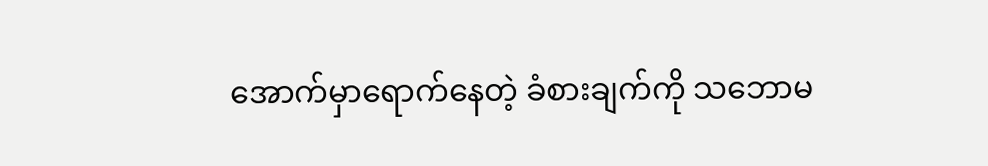အောက်မှာရောက်နေတဲ့ ခံစားချက်ကို သဘောမ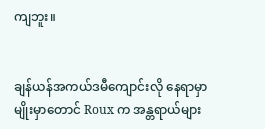ကျဘူး။


ချန်ယန်အကယ်ဒမီကျောင်းလို နေရာမှာမျိုးမှာတောင် Roux က အန္တရာယ်များ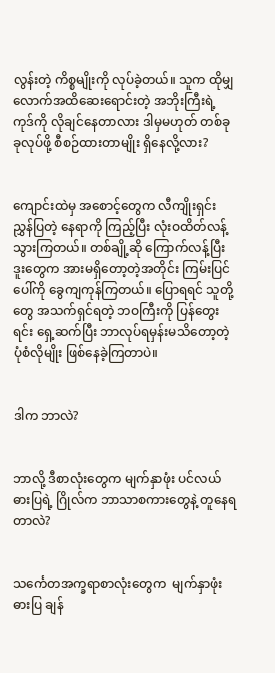လွန်းတဲ့ ကိစ္စမျိုးကို လုပ်ခဲ့တယ်။ သူက ထိုမျှလောက်အထိဆေးရောင်းတဲ့ အဘိုးကြီးရဲ့ ကုဒ်ကို လိုချင်နေတာလား ဒါမှမဟုတ် တစ်ခုခုလုပ်ဖို့ စီစဉ်ထားတာမျိုး ရှိနေလို့လား?


ကျောင်းထဲမှ အစောင့်တွေက လီကျိုးရှင်း ညွှန်ပြတဲ့ နေရာကို ကြည့်ပြီး လုံးဝထိတ်လန့်သွားကြတယ်။ တစ်ချို့ဆို ကြောက်လန့်ပြီး ဒူးတွေက အားမရှိတော့တဲ့အတိုင်း ကြမ်းပြင်ပေါ်ကို ခွေကျကုန်ကြတယ်။ ပြောရရင် သူတို့တွေ အသက်ရှင်ရတဲ့ ဘဝကြီးကို ပြန်တွေးရင်း ရှေ့ဆက်ပြီး ဘာလုပ်ရမှန်းမသိတော့တဲ့ ပုံစံလိုမျိုး ဖြစ်နေခဲ့ကြတာပဲ။


ဒါက ဘာလဲ?


ဘာလို့ ဒီစာလုံးတွေက မျက်နှာဖုံး ပင်လယ်ဓားပြရဲ့ ဂြိုလ်က ဘာသာစကားတွေနဲ့ တူနေရတာလဲ?


သင်္ကေတအက္ခရာစာလုံးတွေက  မျက်နှာဖုံးဓားပြ ချန်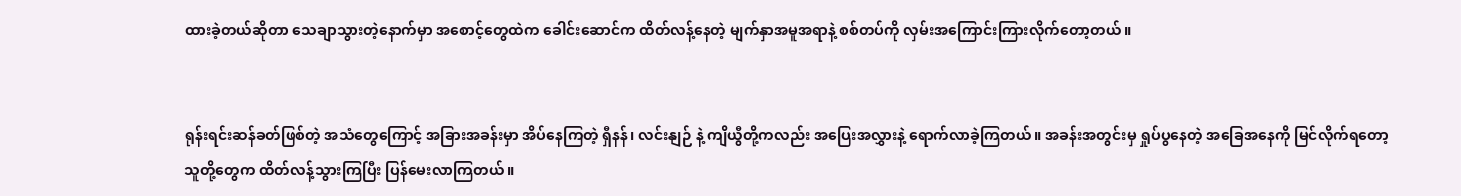ထားခဲ့တယ်ဆိုတာ သေချာသွားတဲ့နောက်မှာ အစောင့်တွေထဲက ခေါင်းဆောင်က ထိတ်လန့်နေတဲ့ မျက်နှာအမူအရာနဲ့ စစ်တပ်ကို လှမ်းအကြောင်းကြားလိုက်တော့တယ်။


ရုန်းရင်းဆန်ခတ်ဖြစ်တဲ့ အသံတွေကြောင့် အခြားအခန်းမှာ အိပ်နေကြတဲ့ ရှီနန်၊ လင်းနျဉ် နဲ့ ကျိယွီတို့ကလည်း အပြေးအလွှားနဲ့ ရောက်လာခဲ့ကြတယ်။ အခန်းအတွင်းမှ ရှုပ်ပွနေတဲ့ အခြေအနေကို မြင်လိုက်ရတော့ သူတို့တွေက ထိတ်လန့်သွားကြပြီး ပြန်မေးလာကြတယ်။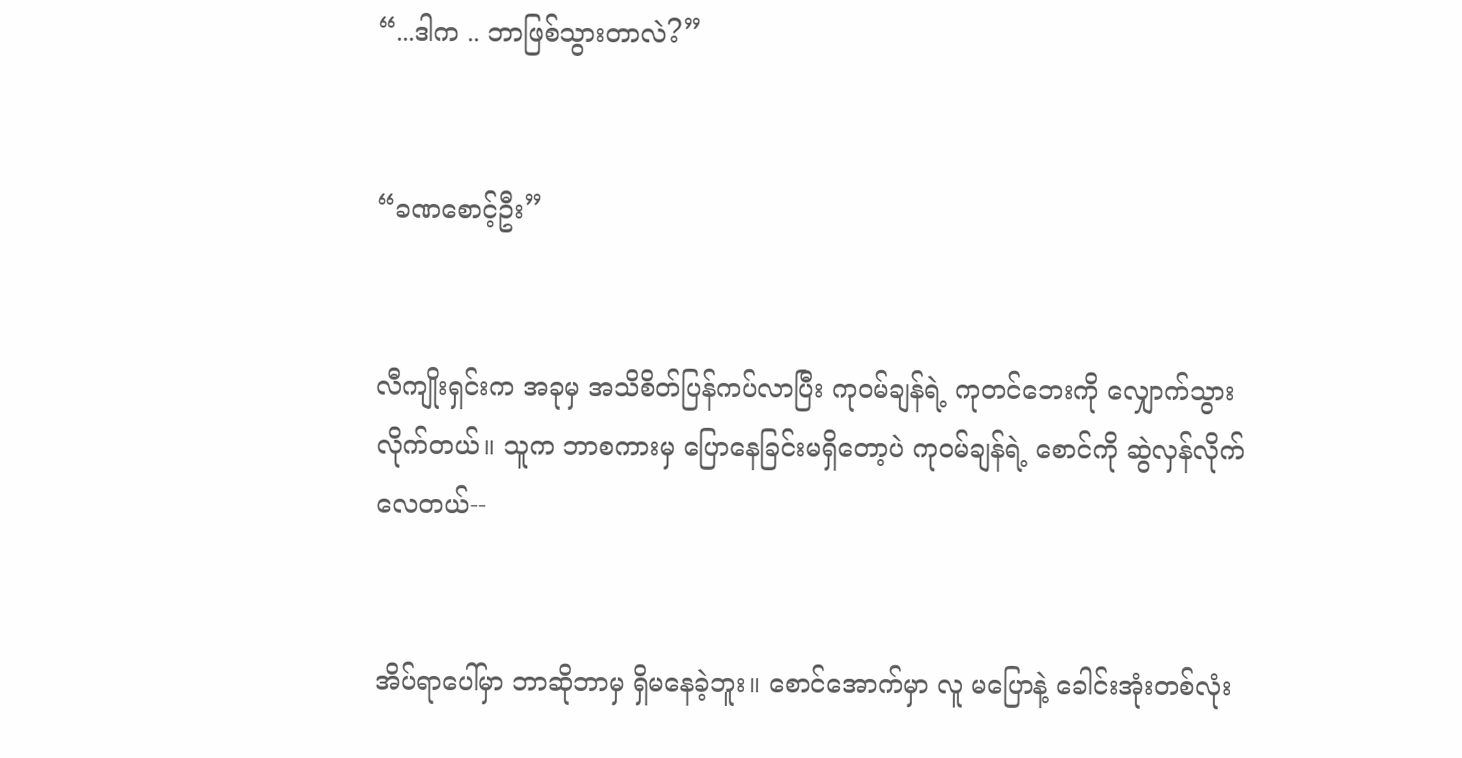“...ဒါက .. ဘာဖြစ်သွားတာလဲ?”


“ခဏစောင့်ဦး”


လီကျိုးရှင်းက အခုမှ အသိစိတ်ပြန်ကပ်လာပြီး ကုဝမ်ချန်ရဲ့ ကုတင်ဘေးကို လျှောက်သွားလိုက်တယ်။ သူက ဘာစကားမှ ပြောနေခြင်းမရှိတော့ပဲ ကုဝမ်ချန်ရဲ့ စောင်ကို ဆွဲလှန်လိုက်လေတယ်--


အိပ်ရာပေါ်မှာ ဘာဆိုဘာမှ ရှိမနေခဲ့ဘူး။ စောင်အောက်မှာ လူ မပြောနဲ့ ခေါင်းအုံးတစ်လုံး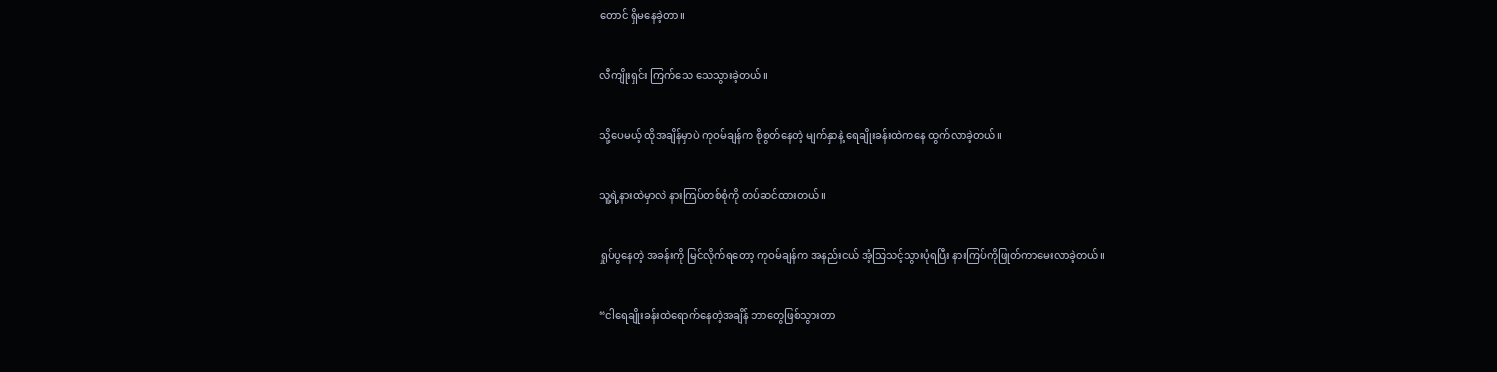တောင် ရှိမနေခဲ့တာ။


လီကျိုးရှင်း ကြက်သေ သေသွားခဲ့တယ်။


သို့ပေမယ့် ထိုအချိန်မှာပဲ ကုဝမ်ချန်က စိုစွတ်နေတဲ့ မျက်နှာနဲ့ ရေချိုးခန်းထဲကနေ ထွက်လာခဲ့တယ်။


သူ့ရဲ့နားထဲမှာလဲ နားကြပ်တစ်စုံကို တပ်ဆင်ထားတယ်။


ရှုပ်ပွနေတဲ့ အခန်းကို မြင်လိုက်ရတော့ ကုဝမ်ချန်က အနည်းငယ် အံ့သြသင့်သွားပုံရပြီး နားကြပ်ကိုဖြုတ်ကာမေးလာခဲ့တယ်။


“ငါရေချိုးခန်းထဲရောက်နေတဲ့အချိန် ဘာတွေဖြစ်သွားတာ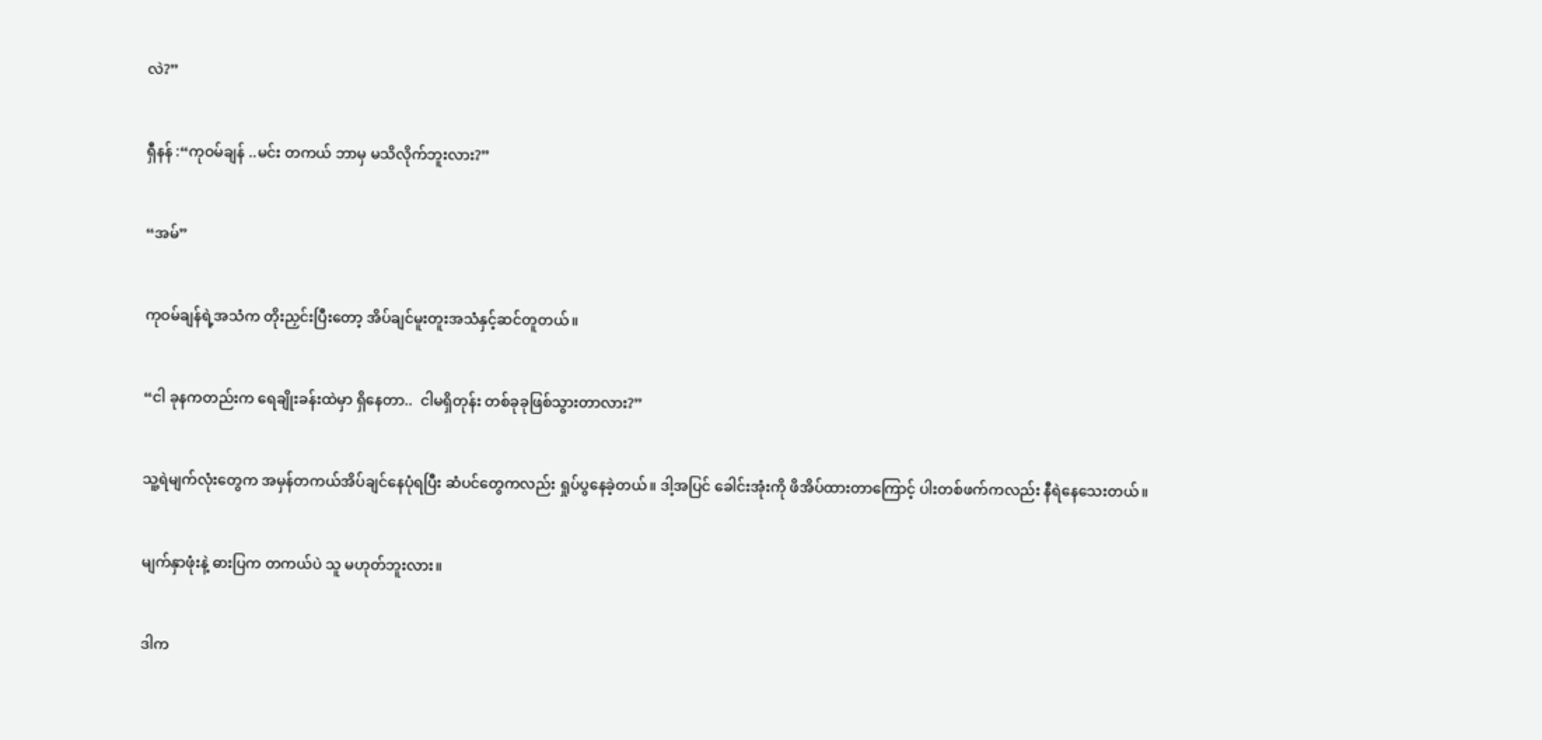လဲ?”


ရှီနန် :“ကုဝမ်ချန် ..မင်း တကယ် ဘာမှ မသိလိုက်ဘူးလား?”


“အမ်”


ကုဝမ်ချန်ရဲ့အသံက တိုးညှင်းပြီးတော့ အိပ်ချင်မူးတူးအသံနှင့်ဆင်တူတယ်။


“ငါ ခုနကတည်းက ရေချိုးခန်းထဲမှာ ရှိနေတာ..  ငါမရှိတုန်း တစ်ခုခုဖြစ်သွားတာလား?”


သူ့ရဲမျက်လုံးတွေက အမှန်တကယ်အိပ်ချင်နေပုံရပြီး ဆံပင်တွေကလည်း ရှုပ်ပွနေခဲ့တယ်။ ဒါ့အပြင် ခေါင်းအုံးကို ဖိအိပ်ထားတာကြောင့် ပါးတစ်ဖက်ကလည်း နီရဲနေသေးတယ်။


မျက်နှာဖုံးနဲ့ ဓားပြက တကယ်ပဲ သူ မဟုတ်ဘူးလား။


ဒါက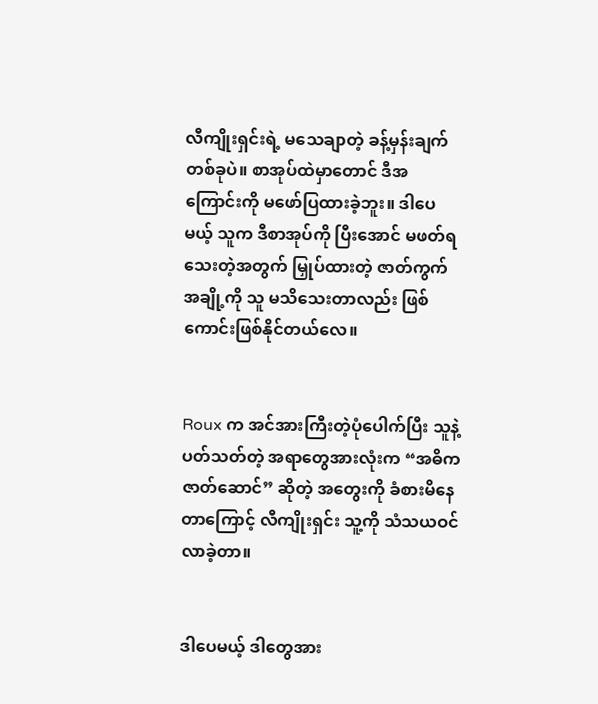လီကျိုးရှင်းရဲ့ မသေချာတဲ့ ခန့်မှန်းချက်တစ်ခုပဲ။ စာအုပ်ထဲမှာတောင် ဒီအကြောင်းကို မဖော်ပြထားခဲ့ဘူး။ ဒါပေမယ့် သူက ဒီစာအုပ်ကို ပြီးအောင် မဖတ်ရသေးတဲ့အတွက် မြှုပ်ထားတဲ့ ဇာတ်ကွက်အချို့ကို သူ မသိသေးတာလည်း ဖြစ်ကောင်းဖြစ်နိုင်တယ်လေ။


Roux က အင်အားကြီးတဲ့ပုံပေါက်ပြီး သူနဲ့ပတ်သတ်တဲ့ အရာတွေအားလုံးက “အဓိကဇာတ်ဆောင်” ဆိုတဲ့ အတွေးကို ခံစားမိနေတာကြောင့် လီကျိုးရှင်း သူ့ကို သံသယဝင်လာခဲ့တာ။


ဒါပေမယ့် ဒါတွေအား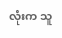လုံးက သူ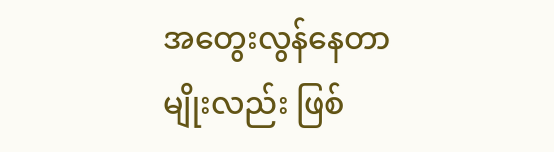အတွေးလွန်နေတာမျိုးလည်း ဖြစ်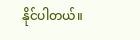နိုင်ပါတယ်။